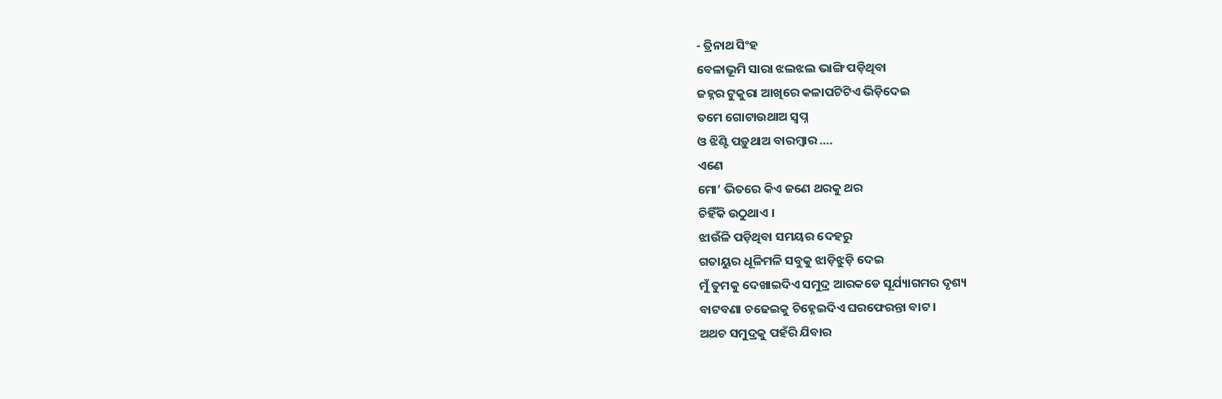- ତ୍ରିନାଥ ସିଂହ
ବେଳାଭୂମି ସାରା ଝଲଝଲ ଭାଙ୍ଗି ପଡ଼ିଥିବା
ଜହ୍ନର ଟୁକୁରା ଆଖିରେ କଳାପଟିଟିଏ ଭିଡ଼ିଦେଇ
ତମେ ଗୋଟାଉଥାଅ ସ୍ୱପ୍ନ
ଓ ଝିଣ୍ଟି ପଡ଼ୁଥାଅ ବାରମ୍ବାର ….
ଏଣେ
ମୋ’ ଭିତରେ କିଏ ଜଣେ ଥରକୁ ଥର
ଚିହିଁକି ଉଠୁଥାଏ ।
ଝାଉଁଳି ପଡ଼ିଥିବା ସମୟର ଦେହରୁ
ଗତାୟୁର ଧୂଳିମଳି ସବୁକୁ ଝାଡ଼ିଝୁଡ଼ି ଦେଇ
ମୁଁ ତୁମକୁ ଦେଖାଇଦିଏ ସମୁଦ୍ର ଆରକଡେ ସୂର୍ଯ୍ୟାଗମର ଦୃଶ୍ୟ
ବାଟବଣା ଚଢେଇକୁ ଚିହ୍ନେଇଦିଏ ଘରଫେରନ୍ତା ବାଟ ।
ଅଥଚ ସମୁଦ୍ରକୁ ପହଁରି ଯିବାର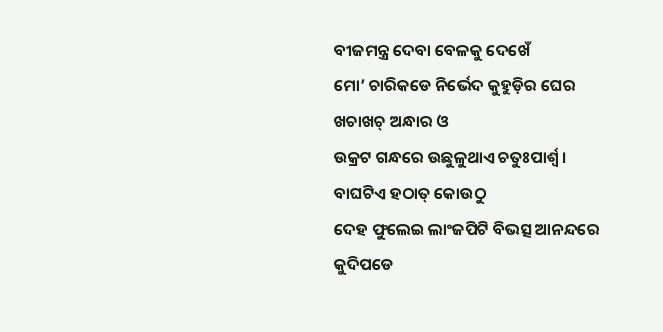ବୀଜମନ୍ତ୍ର ଦେବା ବେଳକୁ ଦେଖେଁ
ମୋ’ ଚାରିକଡେ ନିର୍ଭେଦ କୁହୁଡ଼ିର ଘେର
ଖଚାଖଚ୍ ଅନ୍ଧାର ଓ
ଉକ୍ରଟ ଗନ୍ଧରେ ଉଛୁଳୁଥାଏ ଚତୁଃପାର୍ଶ୍ଵ ।
ବାଘଟିଏ ହଠାତ୍ କୋଉଠୁ
ଦେହ ଫୁଲେଇ ଲାଂଜପିଟି ବିଭତ୍ସ ଆନନ୍ଦରେ
କୁଦିପଡେ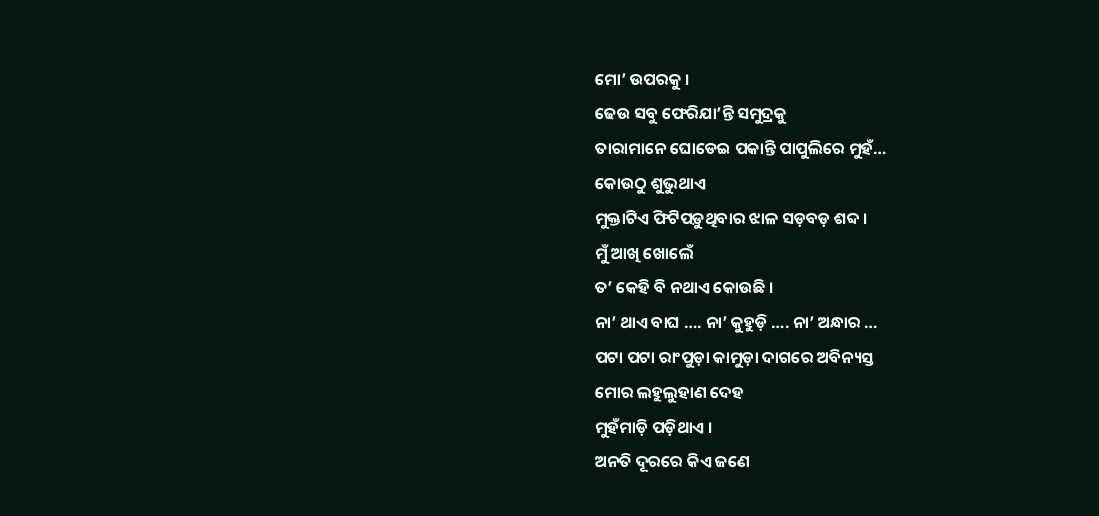ମୋ’ ଉପରକୁ ।
ଢେଉ ସବୁ ଫେରିଯା’ନ୍ତି ସମୁଦ୍ରକୁ
ତାରାମାନେ ଘୋଡେଇ ପକାନ୍ତି ପାପୁଲିରେ ମୁହଁ…
କୋଉଠୁ ଶୁଭୁଥାଏ
ମୁକ୍ତାଟିଏ ଫିଟିପଡ଼ୁଥିବାର ଝାଳ ସଡ଼ବଡ଼ ଶବ୍ଦ ।
ମୁଁ ଆଖି ଖୋଲେଁ
ତ’ କେହି ବି ନଥାଏ କୋଉଛି ।
ନା’ ଥାଏ ବାଘ …. ନା’ କୁହୁଡ଼ି …. ନା’ ଅନ୍ଧାର …
ପଟା ପଟା ରାଂପୁଡ଼ା କାମୁଡ଼ା ଦାଗରେ ଅବିନ୍ୟସ୍ତ
ମୋର ଲହୁଲୁହାଣ ଦେହ
ମୁହଁମାଡ଼ି ପଡ଼ିଥାଏ ।
ଅନତି ଦୂରରେ କିଏ ଜଣେ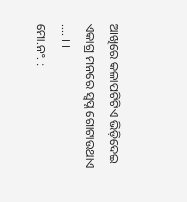ଆଖିରେ କଳାପଟିଟିଏ ଭିଡ଼ିଦେଇ
ଏକାଗ୍ର ମନରେ ସ୍ୱପ୍ନ ଗୋଟାଉଥାଏ …. । ।
ମୋ.ନଂ. :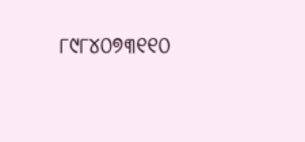୮୯୮୪୦୭୩୧୧୦